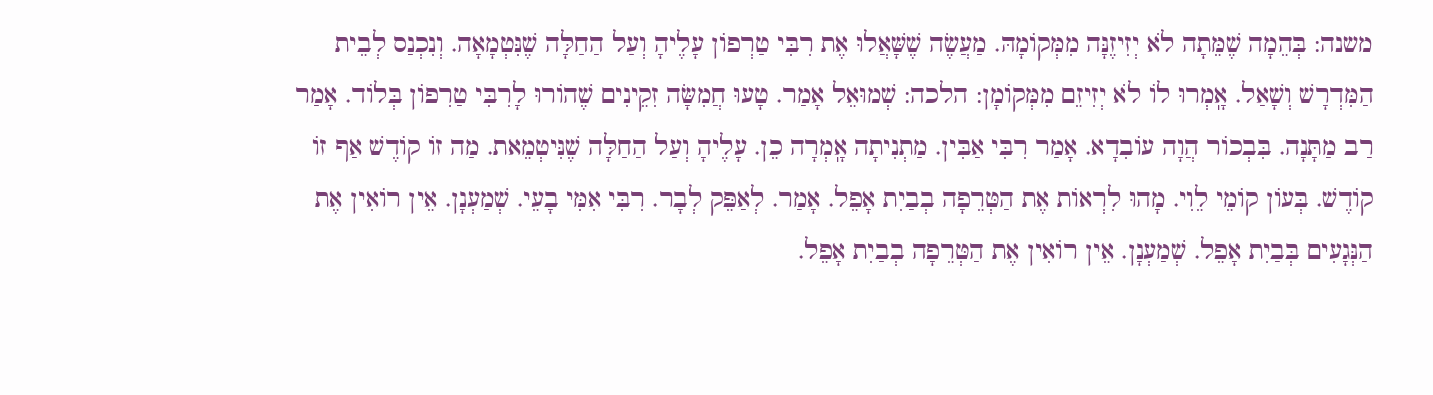משנה: בְּהֵמָה שֶׁמֵּתָה לֹא יְזִיזֶנָּה מִמְּקוֹמָהּ. מַעֲשֶׂה שֶׁשָּׁאֲלוּ אֶת רִבִּי טַרְפוֹן עָלֶיהָ וְעַל הַחַלָּה שֶׁנִּטְמָאָה. וְנִכְנַס לְבֵית הַמִּדְרָשׁ וְשָׁאַל. אָֽמְרוּ לוֹ לֹא יְזִיזֵם מִמְּקוֹמָן: הלכה: שְׁמוּאֵל אָמַר. טָעוּ חֲמִשָּׂה זִקֵינִים שֶׁהוֹרוּ לָרִבִּי טַרִפוֹן בְּלוֹד. אָמַר רַב מַתָּנָה. בִּבְכוֹר הֲוָה עוֹבִדָא. אָמַר רִבִּי אַבִּין. מַתְנִיתָה אָֽמְרָה כֵן. עָלֶיהָ וְעַל הַחַלָּה שֶׁנִּיטְמֵאת. מַה זוֹ קוֹדֶשׁ אַף זוֹ קוֹדֶשׁ. בְּעוֹן קוֹמֵי לֵוִי. מָהוּ לִרְאוֹת אֶת הַטְּרֵפָה בְבַיִת אָפֵל. אָמַר. לְאַפֵּק לְבָר. רִבִּי אִמִּי בָעֵי. שְׁמַעְנָן. אֵין רוֹאִין אֶת הַנְּגָעִים בְּבַיִת אָפֵל. שְׁמַעְנָן. אֵין רוֹאִין אֶת הַטְּרֵפָה בְבַיִת אָפֵל.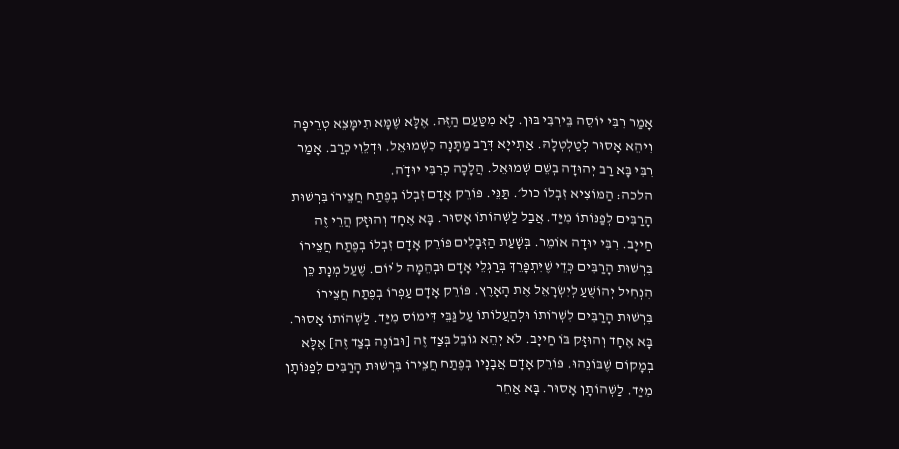אָמַר רִבִּי יוֹסֵה בֵּירִבִּי בּוּן. לָא מִטַּעַם הַזֶּה. אֶלָּא שֶׁמָּא תִימָּצֵא טְרֵיפָה וִיהֵא אָסוּר לְטַלְטְלָהּ. אַתְייָא דְּרַב מַתָּנָה כִשְׁמוּאֵל. וּדְלֵוִי כְרַב. אָמַר רִבִּי בָּא רַב יְהוּדָה בְשֵׁם שְׁמוּאֵל. הֲלָכָה כְרִבִּי יוּדָֹה.
הלכה: הַמּוֹצִיא זִבְלוֹ כול׳. תַּנֵּי. פּוֹרֵק אָדָם זִבְלוֹ בְפֶתַח חֲצֵירוֹ בִּרְשׁוּת הָרַבִּים לְפַנּוֹתוֹ מִיַּד. אֲבַל לַשְׁהוֹתוֹ אָסוּר. בָּא אֶחָד וְהוּזָּק הֲרֵי זֶה חַייָב. רִבִּי יוּדָה אוֹמֵר. בְּשָׁעַת הַזְּבָלִים פּוֹרֵק אָדָם זִבְלוֹ בְפֶתַח חֲצֵירוֹ בִּרְשׁוּת הָרַבִּים כְּדֵי שֶׁיִּתְפָּרֵךְ בְּרַגְלֵי אָדָם וּבְהֵמָה ל̇ יוֹם. שֶׁעַל מְנָת כֵּן הִנְחִיל יְהוֹשֻׁעַ לְיִשְׂרָאֵל אֶת הָאָרֶץ. פּוֹרֵק אָדָם עַפְרוֹ בְפֶתַח חֲצֵירוֹ בִּרְשׁוּת הָרַבִּים לִשְׁרוֹתוֹ וּלְהַעֲלוֹתוֹ עַל גַּבֵּי דִּימוֹס מִיַּד. לַשְׁהוֹתוֹ אָסוּר. בָּא אֶחָד וְהוּזָּק בּוֹ חַייָב. לֹא יְהֵא גוֹבֵל בְּצַד זֶה [וּבוֹנֶה בְצַד זֶה] אֶלָּא בְמָקוֹם שֶׁבּוֹנֵהוּ. פּוֹרֵק אָדָם אֲבָנָיו בְפֶתַח חֲצֵירוֹ בִּרְשׁוּת הָרַבִּים לְפַנּוֹתָן מִיַּד. לַשְׁהוֹתָן אָסוּר. בָּא אַחֵר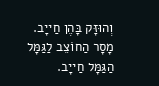וְהוּזָּק בָּהֶן חַייָב. מָסָר הַחוֹצֵב לַגַּמָּל הַגַּמָּל חַייָב.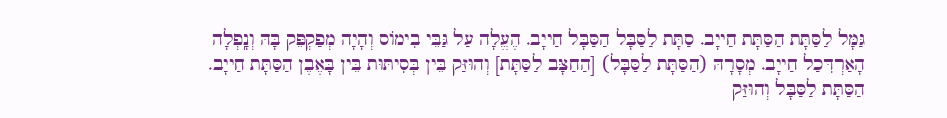גַּמָּל לַסַּתָּת הַסַּתָּת חַייָב. סַתָּת לַסַּבָּל הַסַּבָּל חַייָב. הֶעֱלָה עַל גַּבֵּי בִימוֹס וְהָיָה מְפַקְפֵּק בָּהּ וְנָֽפְלָה הָאַרְדִּכַל חַייָב. מְסָרָהּ (הַסַּתָּת לַסַּבָּל) [הַחַצָּב לַסַּתָּת] וְהוּזַּק בֵּין בְּסִיתּוּת בֵּין בָּאֶבֶן הַסַּתָּת חַייָב. הַסַּתָּת לַסַּבָּל וְהוּזַּק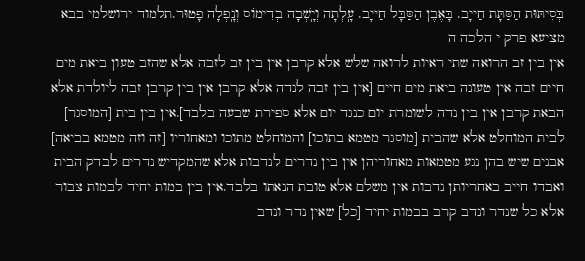בְּסִיתּוּת הַסַּתָּת חַייָב. בָּאֶבֶן הַסַּבָּל חַייָב. עָֽלְתָה וְיָֽשְׁבָה בְדִימוֹס וְנָֽפְלָה פָטוּר.תלמוד ירושלמי בבא מציעא פרק י הלכה ה
אין בין זב הרואה שתי ראיות לרואה שלש אלא קרבן אין בין זב לזבה אלא שהזב טעון ביאת מים חיים זבה אין טעונה ביאת מים חיים [אין בין זבה לנדה אלא קרבן אין בין קרבן זבה ליולדת אלא הבאת קרבן אין בין נדה לשומרת יום כנגד יום אלא ספירת שבעה בלבד].אין בין בית [המוסגר] לבית המוחלט אלא שהבית [מוסגר מטמא בתוכו] והמוחלט מתוכו ומאחוריו [זה וזה מטמא בביאה] אבנים שיש בהן נגע מטמאות מאחוריהן אין בין נדרים לנדבות אלא שהמקדיש נדרים לבדק הבית ואבדו חייב באחריותן נדבות אין משלם אלא טובת הנאתו בלבד.אין בין במות יחיד לבמות צבור אלא כל שנדר ונדב קרב בבמות יחיד [כל] שאין נדר ונדב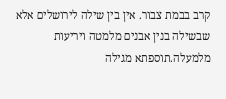קרב בבמת צבור. אין בין שילה לירושלים אלא שבשילה בנין אבנים מלמטה ויריעות מלמעלה.תוספתא מגילה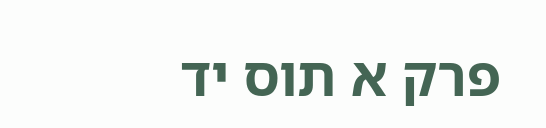פרק א תוס יד